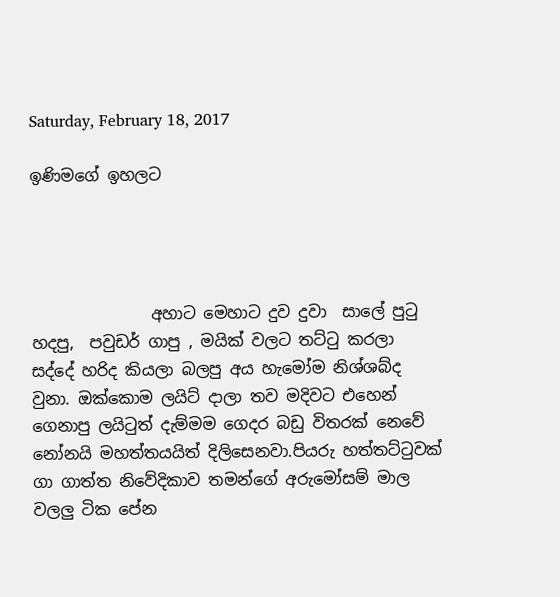Saturday, February 18, 2017

ඉණිමගේ ඉහලට




               අහාට මෙහාට දුව දුවා  සාලේ පුටු හදපු,  පවුඩර් ගාපු , මයික් වලට තට්ටු කරලා සද්දේ හරිද කියලා බලපු අය හැමෝම නිශ්ශබ්ද වුනා. ඔක්කොම ලයිට් දාලා තව මදිවට එහෙන් ගෙනාපු ලයිටුත් දැම්මම ගෙදර බඩු විතරක් නෙවේ නෝනයි මහත්තයයිත් දිලිසෙනවා.පියරු හත්තට්ටුවක් ගා ගාත්ත නිවේදිකාව තමන්ගේ අරුමෝසම් මාල වලලු ටික පේන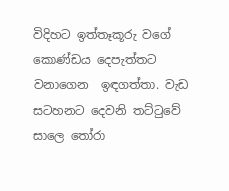විදිහට ඉත්තෑකූරු වගේ කොණ්ඩය දෙපැත්තට වනාගෙන  ඉඳගත්තා. වැඩ සටහනට දෙවනි තට්ටුවේ සාලෙ තෝරා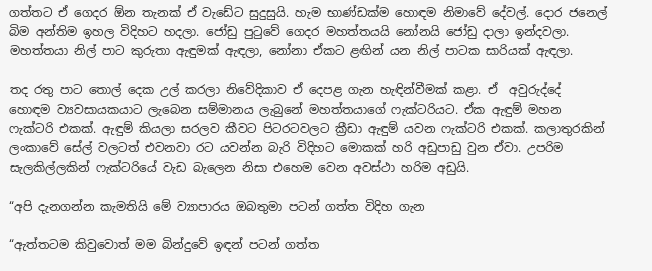ගත්තට ඒ ගෙදර ඕන තැනක් ඒ වැඩේට සුදුසුයි. හැම භාණ්ඩක්ම හොඳම නිමාවේ දේවල්. දොර ජනෙල් බිම අන්තිම ඉහල විදිහට හදලා. ජෝඩු පුටුවේ ගෙදර මහත්තයයි නෝනයි ජෝඩු දාලා ඉන්දවලා. මහත්තයා නිල් පාට කුරුතා ඇඳුමක් ඇඳලා, නෝනා ඒකට ළඟින් යන නිල් පාටක සාරියක් ඇඳලා.

තද රතු පාට තොල් දෙක උල් කරලා නිවේදිකාව ඒ දෙපළ ගැන හැඳින්වීමක් කළා. ඒ  අවුරුද්දේ හොඳම ව්‍යවසායකයාට ලැබෙන සම්මානය ලැබුනේ මහත්තයාගේ ෆැක්ටරියට. ඒක ඇඳුම් මහන ෆැක්ටරි එකක්. ඇඳුම් කියලා සරලව කීවට පිටරටවලට ක්‍රීඩා ඇඳුම් යවන ෆැක්ටරි එකක්. කලාතුරකින් ලංකාවේ සේල් වලටත් එවනවා රට යවන්න බැරි විදිහට මොකක් හරි අඩුපාඩු වුන ඒවා. උපරිම  සැලකිල්ලකින් ෆැක්ටරියේ වැඩ බැලෙන නිසා එහෙම වෙන අවස්ථා හරිම අඩුයි.

“අපි දැනගන්න කැමතියි මේ ව්‍යාපාරය ඔබතුමා පටන් ගත්ත විදිහ ගැන

“ඇත්තටම කිවුවොත් මම බින්දුවේ ඉඳන් පටන් ගත්ත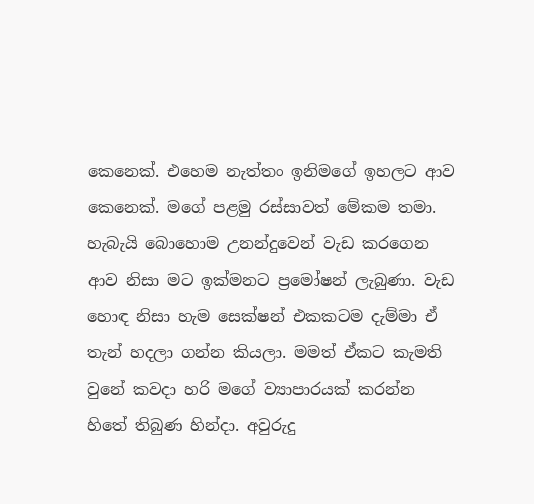කෙනෙක්. එහෙම නැත්තං ඉනිමගේ ඉහලට ආව කෙනෙක්. මගේ පළමු රස්සාවත් මේකම තමා. හැබැයි බොහොම උනන්දුවෙන් වැඩ කරගෙන ආව නිසා මට ඉක්මනට ප්‍රමෝෂන් ලැබුණා. වැඩ හොඳ නිසා හැම සෙක්ෂන් එකකටම දැම්මා ඒ තැන් හදලා ගන්න කියලා. මමත් ඒකට කැමති වුනේ කවදා හරි මගේ ව්‍යාපාරයක් කරන්න හිතේ තිබුණ හින්දා. අවුරුදු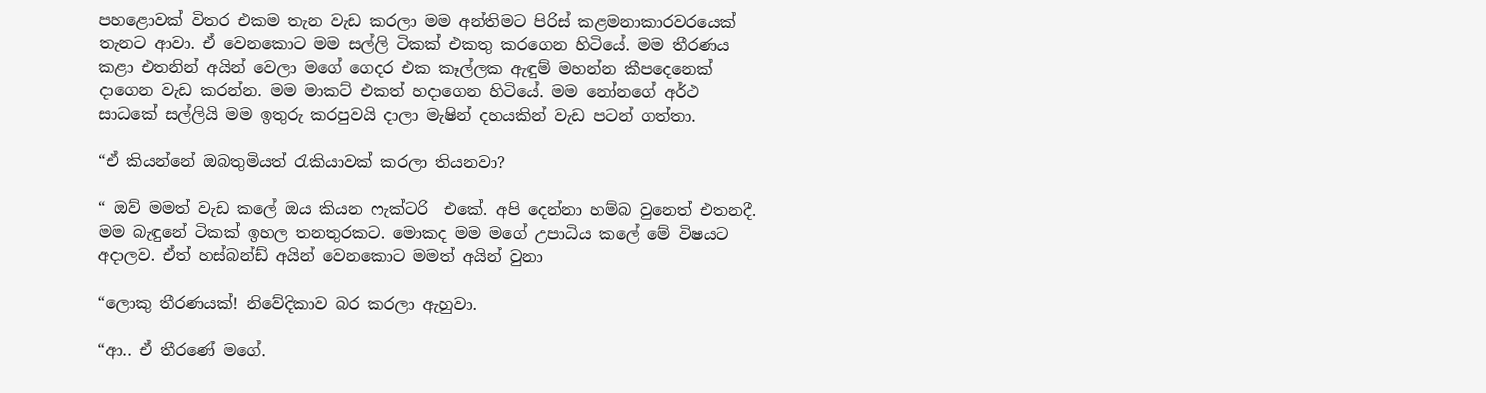පහළොවක් විතර එකම තැන වැඩ කරලා මම අන්තිමට පිරිස් කළමනාකාරවරයෙක් තැනට ආවා. ඒ වෙනකොට මම සල්ලි ටිකක් එකතු කරගෙන හිටියේ. මම තීරණය කළා එතනින් අයින් වෙලා මගේ ගෙදර එක කෑල්ලක ඇඳුම් මහන්න කීපදෙනෙක් දාගෙන වැඩ කරන්න. මම මාකට් එකත් හදාගෙන හිටියේ. මම නෝනගේ අර්ථ සාධකේ සල්ලියි මම ඉතුරු කරපුවයි දාලා මැෂින් දහයකින් වැඩ පටන් ගත්තා.

“ඒ කියන්නේ ඔබතුමියත් රැකියාවක් කරලා තියනවා?

“ ඔව් මමත් වැඩ කලේ ඔය කියන ෆැක්ටරි  එකේ. අපි දෙන්නා හම්බ වුනෙත් එතනදී. මම බැඳුනේ ටිකක් ඉහල තනතුරකට. මොකද මම මගේ උපාධිය කලේ මේ විෂයට අදාලව. ඒත් හස්බන්ඩ් අයින් වෙනකොට මමත් අයින් වුනා

“ලොකු තීරණයක්! නිවේදිකාව බර කරලා ඇහුවා.

“ආ.. ඒ තීරණේ මගේ.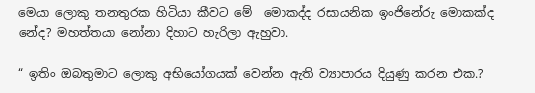මෙයා ලොකු තනතුරක හිටියා කීවට මේ  මොකද්ද රසායනික ඉංජිනේරු මොකක්ද නේද? මහත්තයා නෝනා දිහාට හැරිලා ඇහුවා.

“ ඉතිං ඔබතුමාට ලොකු අභියෝගයක් වෙන්න ඇති ව්‍යාපාරය දියුණු කරන එක.?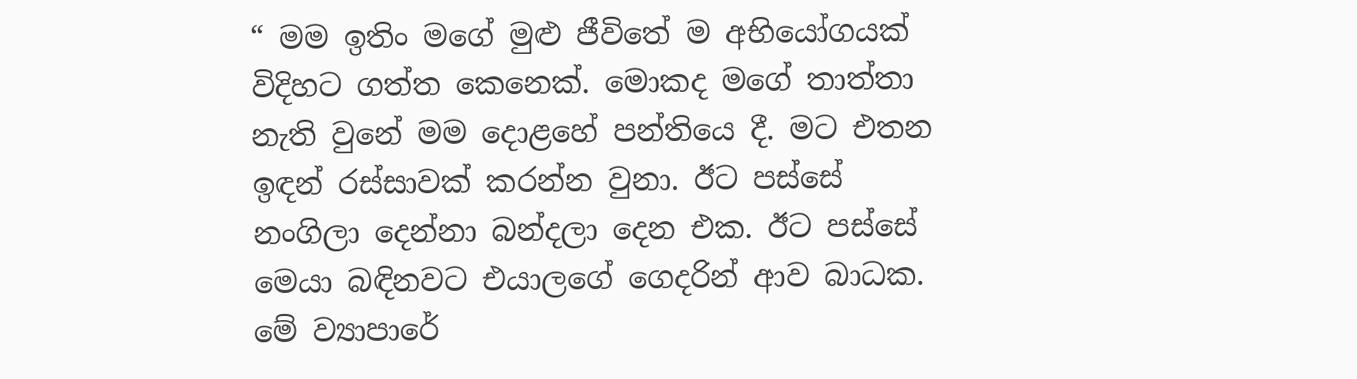“ මම ඉතිං මගේ මුළු ජීවිතේ ම අභියෝගයක් විදිහට ගත්ත කෙනෙක්. මොකද මගේ තාත්තා නැති වුනේ මම දොළහේ පන්තියෙ දී. මට එතන ඉඳන් රස්සාවක් කරන්න වුනා. ඊට පස්සේ නංගිලා දෙන්නා බන්දලා දෙන එක. ඊට පස්සේ මෙයා බඳිනවට එයාලගේ ගෙදරින් ආව බාධක. මේ ව්‍යාපාරේ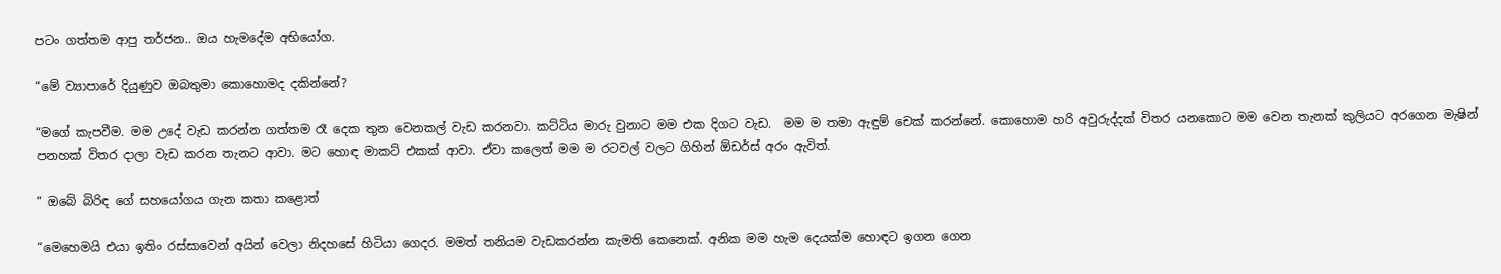පටං ගත්තම ආපු තර්ජන.. ඔය හැමදේම අභියෝග.

“මේ ව්‍යාපාරේ දියුණුව ඔබතුමා කොහොමද දකින්නේ?

“මගේ කැපවීම. මම උදේ වැඩ කරන්න ගත්තම රෑ දෙක තුන වෙනකල් වැඩ කරනවා. කට්ටිය මාරු වුනාට මම එක දිගට වැඩ.  මම ම තමා ඇඳුම් චෙක් කරන්නේ. කොහොම හරි අවුරුද්දක් විතර යනකොට මම වෙන තැනක් කුලියට අරගෙන මැෂින් පනහක් විතර දාලා වැඩ කරන තැනට ආවා. මට හොඳ මාකට් එකක් ආවා. ඒවා කලෙත් මම ම රටවල් වලට ගිහින් ඕඩර්ස් අරං ඇවිත්.

“ ඔබේ බිරිඳ ගේ සහයෝගය ගැන කතා කළොත්

“මෙහෙමයි එයා ඉතිං රස්සාවෙන් අයින් වෙලා නිදහසේ හිටියා ගෙදර. මමත් තනියම වැඩකරන්න කැමති කෙනෙක්. අනික මම හැම දෙයක්ම හොඳට ඉගන ගෙන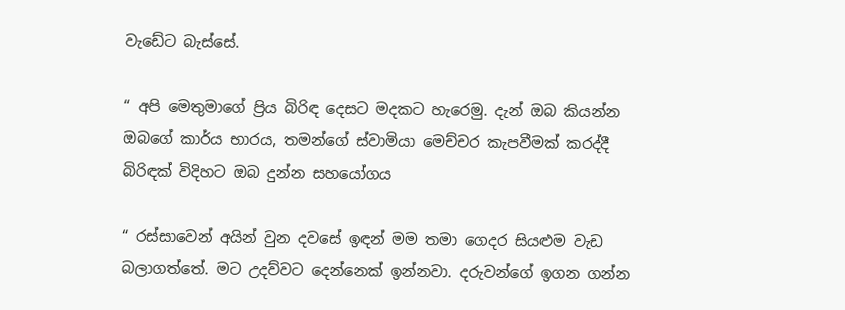වැඩේට බැස්සේ.

“ අපි මෙතුමාගේ ප්‍රිය බිරිඳ දෙසට මදකට හැරෙමු. දැන් ඔබ කියන්න ඔබගේ කාර්ය භාරය, තමන්ගේ ස්වාමියා මෙච්චර කැපවීමක් කරද්දී බිරිඳක් විදිහට ඔබ දුන්න සහයෝගය

“ රස්සාවෙන් අයින් වුන දවසේ ඉඳන් මම තමා ගෙදර සියළුම වැඩ බලාගත්තේ. මට උදව්වට දෙන්නෙක් ඉන්නවා. දරුවන්ගේ ඉගන ගන්න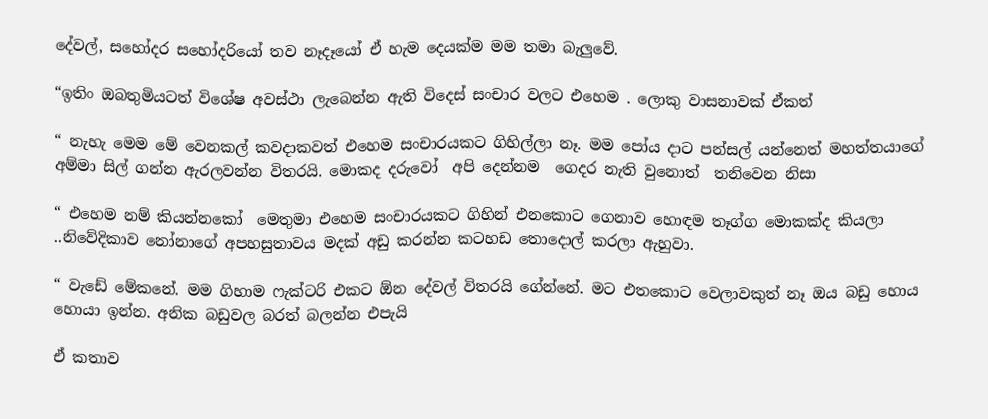දේවල්, සහෝදර සහෝදරියෝ තව නෑදෑයෝ ඒ හැම දෙයක්ම මම තමා බැලුවේ.

“ඉතිං ඔබතුමියටත් විශේෂ අවස්ථා ලැබෙන්න ඇති විදෙස් සංචාර වලට එහෙම . ලොකු වාසනාවක් ඒකත්

“ නැහැ මෙම මේ වෙනකල් කවදාකවත් එහෙම සංචාරයකට ගිහිල්ලා නෑ. මම පෝය දාට පන්සල් යන්නෙත් මහත්තයාගේ අම්මා සිල් ගන්න ඇරලවන්න විතරයි. මොකද දරුවෝ  අපි දෙන්නම  ගෙදර නැති වුනොත්  තනිවෙන නිසා

“ එහෙම නම් කියන්නකෝ  මෙතුමා එහෙම සංචාරයකට ගිහින් එනකොට ගෙනාව හොඳම තෑග්ග මොකක්ද කියලා ..නිවේදිකාව නෝනාගේ අපහසුතාවය මදක් අඩු කරන්න කටහඩ තොදොල් කරලා ඇහුවා.

“ වැඩේ මේකනේ. මම ගිහාම ෆැක්ටරි එකට ඕන දේවල් විතරයි ගේන්නේ. මට එතකොට වෙලාවකුත් නෑ ඔය බඩු හොය හොයා ඉන්න. අනික බඩුවල බරත් බලන්න එපැයි

ඒ කතාව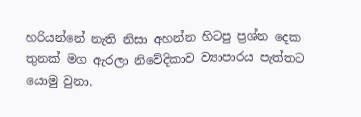හරියන්නේ නැති නිසා අහන්න හිටපු ප්‍රශ්න දෙක තුනක් මග ඇරලා නිවේදිකාව ව්‍යාපාරය පැත්තට යොමු වුනා.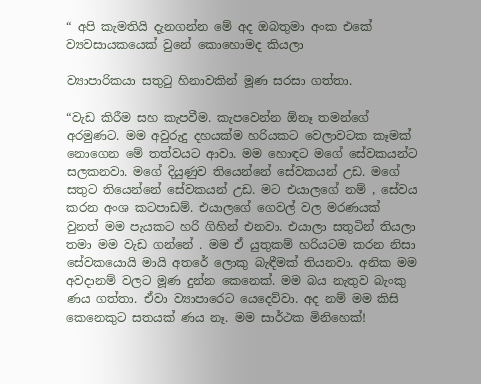“ අපි කැමතියි දැනගන්න මේ අද ඔබතුමා අංක එකේ ව්‍යවසායකයෙක් වුනේ කොහොමද කියලා

ව්‍යාපාරිකයා සතුටු හිනාවකින් මූණ සරසා ගත්තා.

“වැඩ කිරීම සහ කැපවීම. කැපවෙන්න ඕනෑ තමන්ගේ අරමුණට. මම අවුරුදු දහයක්ම හරියකට වෙලාවටක කෑමක් නොගෙන මේ තත්වයට ආවා. මම හොඳට මගේ සේවකයන්ට සලකනවා. මගේ දියුණුව තියෙන්නේ සේවකයන් උඩ. මගේ සතුට තියෙන්නේ සේවකයන් උඩ. මට එයාලගේ නම් , සේවය කරන අංශ කටපාඩම්. එයාලගේ ගෙවල් වල මරණයක් වුනත් මම පැයකට හරි ගිහින් එනවා. එයාලා සතුටින් තියලා තමා මම වැඩ ගන්නේ . මම ඒ යුතුකම් හරියටම කරන නිසා සේවකයොයි මායි අතරේ ලොකු බැඳීමක් තියනවා. අනික මම අවදානම් වලට මූණ දුන්න කෙනෙක්. මම බය නැතුව බැංකු ණය ගත්තා. ඒවා ව්‍යාපාරෙට යෙදෙව්වා. අද නම් මම කිසි කෙනෙකුට සතයක් ණය නෑ. මම සාර්ථක මිනිහෙක්!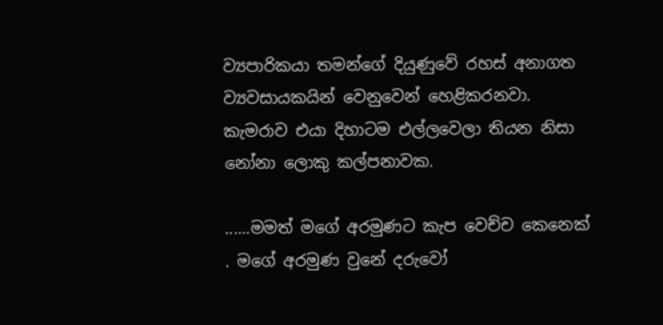ව්‍යපාරිකයා තමන්ගේ දියුණුවේ රහස් අනාගත ව්‍යවසායකයින් වෙනුවෙන් හෙළිකරනවා. කැමරාව එයා දිහාටම එල්ලවෙලා තියන නිසා නෝනා ලොකු කල්පනාවක.

......මමත් මගේ අරමුණට කැප වෙච්ච කෙනෙක් . මගේ අරමුණ වුනේ දරුවෝ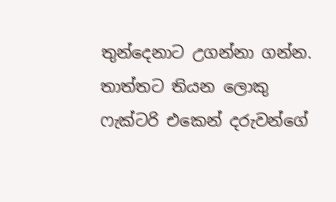තුන්දෙනාට උගන්නා ගන්න. තාත්තට තියන ලොකු ෆැක්ටරි එකෙන් දරුවන්ගේ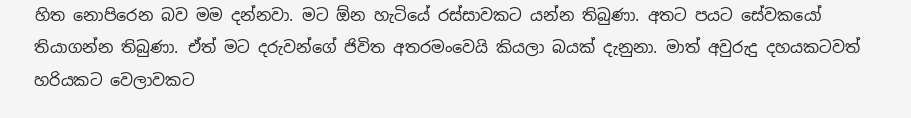හිත නොපිරෙන බව මම දන්නවා. මට ඕන හැටියේ රස්සාවකට යන්න තිබුණා. අතට පයට සේවකයෝ තියාගන්න තිබුණා. ඒත් මට දරුවන්ගේ ජිවිත අතරමංවෙයි කියලා බයක් දැනුනා. මාත් අවුරුදු දහයකටවත් හරියකට වෙලාවකට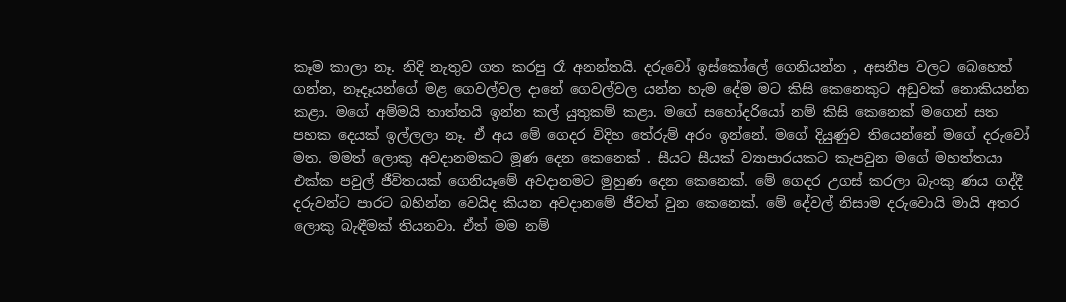කෑම කාලා නෑ. නිදි නැතුව ගත කරපු රෑ අනන්තයි. දරුවෝ ඉස්කෝලේ ගෙනියන්න , අසනීප වලට බෙහෙත් ගන්න, නෑදෑයන්ගේ මළ ගෙවල්වල දානේ ගෙවල්වල යන්න හැම දේම මට කිසි කෙනෙකුට අඩුවක් නොකියන්න කළා. මගේ අම්මයි තාත්තයි ඉන්න කල් යුතුකම් කළා. මගේ සහෝදරියෝ නම් කිසි කෙනෙක් මගෙන් සත පහක දෙයක් ඉල්ලලා නෑ. ඒ අය මේ ගෙදර විදිහ තේරුම් අරං ඉන්නේ. මගේ දියුණුව තියෙන්නේ මගේ දරුවෝ මත. මමත් ලොකු අවදානමකට මූණ දෙන කෙනෙක් . සීයට සීයක් ව්‍යාපාරයකට කැපවුන මගේ මහත්තයා එක්ක පවුල් ජීවිතයක් ගෙනියෑමේ අවදානමට මුහුණ දෙන කෙනෙක්. මේ ගෙදර උගස් කරලා බැංකු ණය ගද්දී දරුවන්ට පාරට බහින්න වෙයිද කියන අවදානමේ ජීවත් වුන කෙනෙක්. මේ දේවල් නිසාම දරුවොයි මායි අතර ලොකු බැඳීමක් තියනවා. ඒත් මම නම්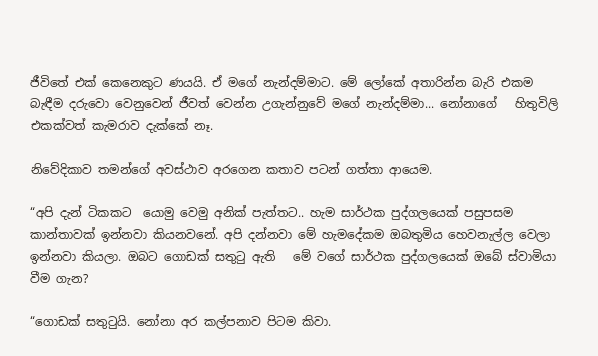ජීවිතේ එක් කෙනෙකුට ණයයි. ඒ මගේ නැන්දම්මාට. මේ ලෝකේ අතාරින්න බැරි එකම බැඳීම දරුවො වෙනුවෙන් ජීවත් වෙන්න උගැන්නුවේ මගේ නැන්දම්මා... නෝනාගේ   හිතුවිලි එකක්වත් කැමරාව දැක්කේ නෑ.

නිවේදිකාව තමන්ගේ අවස්ථාව අරගෙන කතාව පටන් ගත්තා ආයෙම.

“අපි දැන් ටිකකට  යොමු වෙමු අනික් පැත්තට.. හැම සාර්ථක පුද්ගලයෙක් පසුපසම කාන්තාවක් ඉන්නවා කියනවනේ. අපි දන්නවා මේ හැමදේකම ඔබතුමිය හෙවනැල්ල වෙලා ඉන්නවා කියලා. ඔබට ගොඩක් සතුටු ඇති   මේ වගේ සාර්ථක පුද්ගලයෙක් ඔබේ ස්වාමියා වීම ගැන?

“ගොඩක් සතුටුයි. නෝනා අර කල්පනාව පිටම කිවා.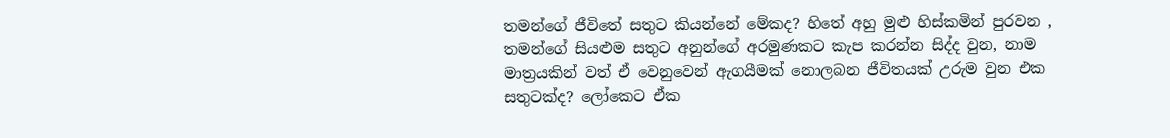තමන්ගේ ජීවිතේ සතුට කියන්නේ මේකද? හිතේ අහු මුළු හිස්කමින් පුරවන , තමන්ගේ සියළුම සතුට අනුන්ගේ අරමුණකට කැප කරන්න සිද්ද වුන, නාම මාත්‍රයකින් වත් ඒ වෙනුවෙන් ඇගයීමක් නොලබන ජීවිතයක් උරුම වුන එක සතුටක්ද? ලෝකෙට ඒක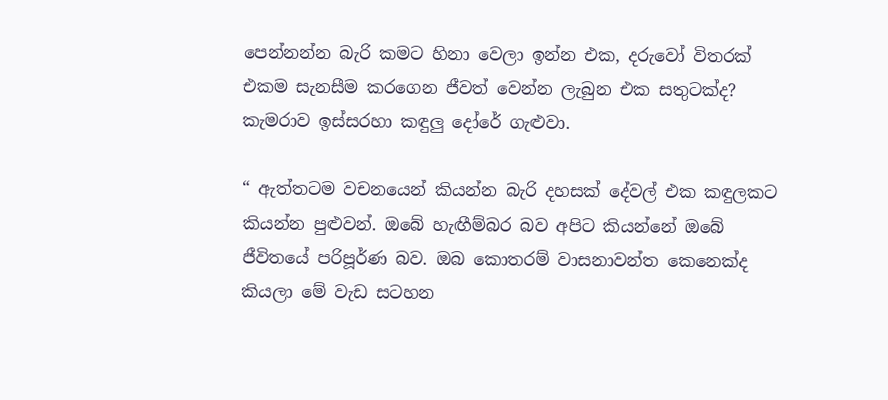පෙන්නන්න බැරි කමට හිනා වෙලා ඉන්න එක, දරුවෝ විතරක් එකම සැනසීම කරගෙන ජීවත් වෙන්න ලැබුන එක සතුටක්ද? කැමරාව ඉස්සරහා කඳුලු දෝරේ ගැළුවා.

“ ඇත්තටම වචනයෙන් කියන්න බැරි දහසක් දේවල් එක කඳුලකට කියන්න පුළුවන්. ඔබේ හැඟීම්බර බව අපිට කියන්නේ ඔබේ ජීවිතයේ පරිපූර්ණ බව. ඔබ කොතරම් වාසනාවන්ත කෙනෙක්ද කියලා මේ වැඩ සටහන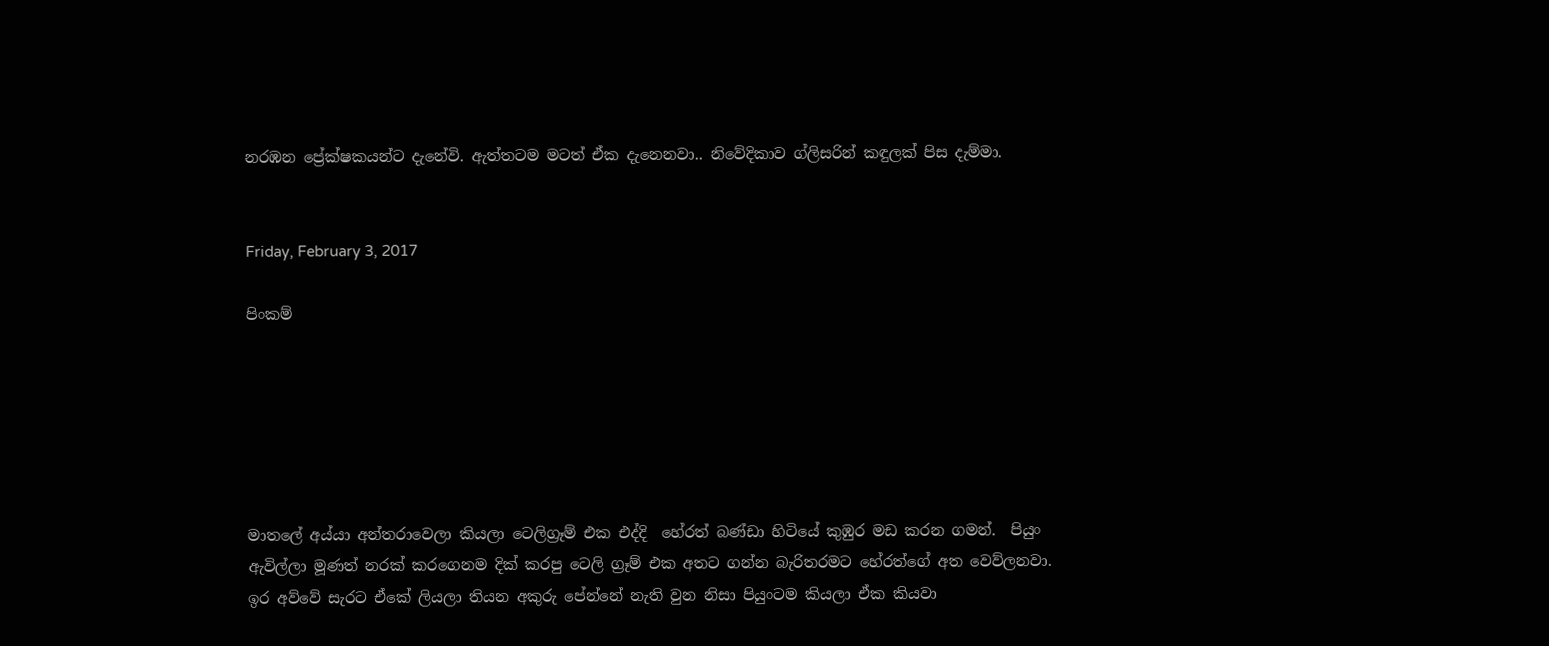නරඹන ප්‍රේක්ෂකයන්ට දැනේවි. ඇත්තටම මටත් ඒක දැනෙනවා.. නිවේදිකාව ග්ලිසරින් කඳුලක් පිස දැම්මා.


Friday, February 3, 2017

පිංකම්






මාතලේ අය්යා අන්තරාවෙලා කියලා ටෙලිග්‍රෑම් එක එද්දි  හේරත් බණ්ඩා හිටියේ කුඹුර මඩ කරන ගමන්.  පියුං ඇවිල්ලා මූණත් නරක් කරගෙනම දික් කරපු ටෙලි ග්‍රෑම් එක අතට ගන්න බැරිතරමට හේරත්ගේ අත වෙව්ලනවා. ඉර අව්වේ සැරට ඒකේ ලියලා තියන අකුරු පේන්නේ නැති වුන නිසා පියුංටම කියලා ඒක කියවා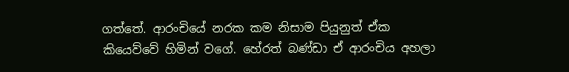ගත්තේ. ආරංචියේ නරක කම නිසාම පියුනුත් ඒක කියෙව්වේ හිමින් වගේ. හේරත් බණ්ඩා ඒ ආරංචිය අහලා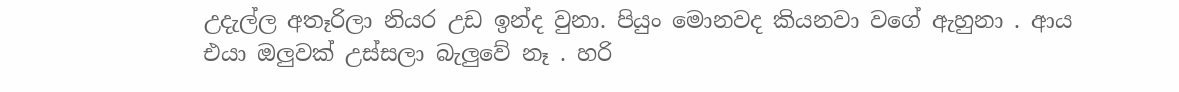උදැල්ල අතෑරිලා නියර උඩ ඉන්ද වුනා. පියුං මොනවද කියනවා වගේ ඇහුනා . ආය එයා ඔලුවක් උස්සලා බැලුවේ නෑ . හරි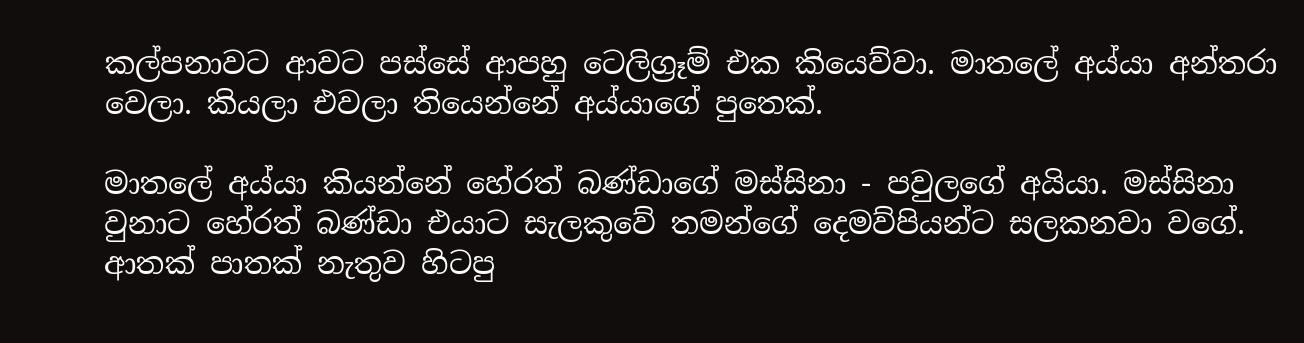කල්පනාවට ආවට පස්සේ ආපහු ටෙලිග්‍රෑම් එක කියෙව්වා. මාතලේ අය්යා අන්තරා වෙලා. කියලා එවලා තියෙන්නේ අය්යාගේ පුතෙක්.

මාතලේ අය්යා කියන්නේ හේරත් බණ්ඩාගේ මස්සිනා - පවුලගේ අයියා. මස්සිනා වුනාට හේරත් බණ්ඩා එයාට සැලකුවේ තමන්ගේ දෙමව්පියන්ට සලකනවා වගේ. ආතක් පාතක් නැතුව හිටපු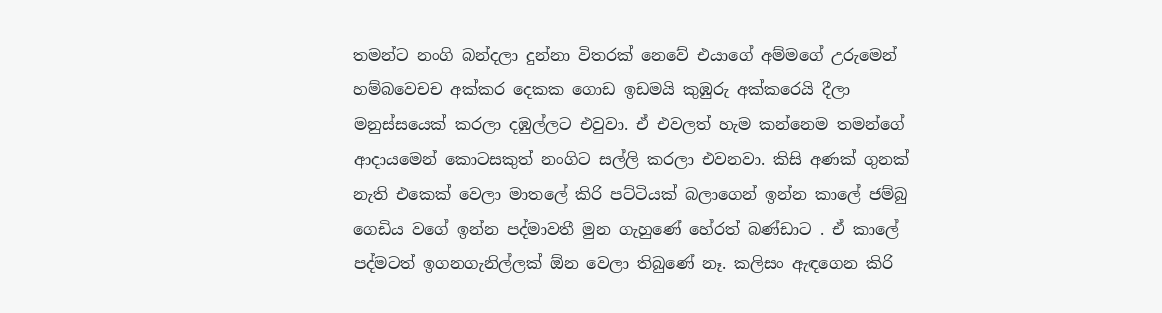තමන්ට නංගි බන්දලා දුන්නා විතරක් නෙවේ එයාගේ අම්මගේ උරුමෙන් හම්බවෙචච අක්කර දෙකක ගොඩ ඉඩමයි කුඹුරු අක්කරෙයි දීලා මනුස්සයෙක් කරලා දඹුල්ලට එවුවා. ඒ එවලත් හැම කන්නෙම තමන්ගේ ආදායමෙන් කොටසකුත් නංගිට සල්ලි කරලා එවනවා. කිසි අණක් ගුනක් නැති එකෙක් වෙලා මාතලේ කිරි පට්ටියක් බලාගෙන් ඉන්න කාලේ ජම්බු ගෙඩිය වගේ ඉන්න පද්මාවතී මුන ගැහුණේ හේරත් බණ්ඩාට‍ . ඒ කාලේ පද්මටත් ඉගනගැනිල්ලක් ඕන වෙලා තිබුණේ නෑ. කලිසං ඇඳගෙන කිරි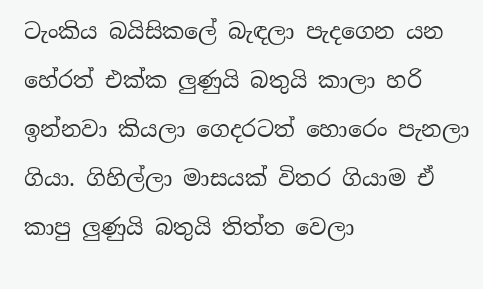ටැංකිය බයිසිකලේ බැඳලා පැදගෙන යන හේරත් එක්ක ලුණුයි බතුයි කාලා හරි ඉන්නවා කියලා ගෙදරටත් හොරෙං පැනලා ගියා. ගිහිල්ලා මාසයක් විතර ගියාම ඒ කාපු ලුණුයි බතුයි තිත්ත වෙලා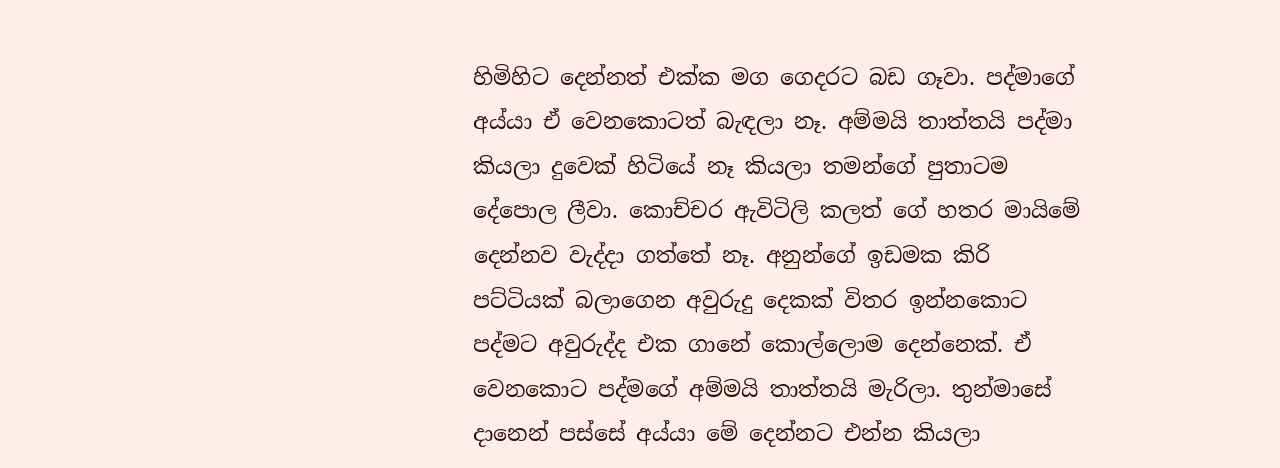හිමිහිට දෙන්නත් එක්ක මග ගෙදරට බඩ ගෑවා. පද්මාගේ අය්යා ඒ වෙනකොටත් බැඳලා නෑ. අම්මයි තාත්තයි පද්මා කියලා දුවෙක් හිටියේ නෑ කියලා තමන්ගේ පුතාටම දේපොල ලීවා. කොච්චර ඇවිටිලි කලත් ගේ හතර මායිමේ දෙන්නව වැද්දා ගත්තේ නෑ. අනුන්ගේ ඉඩමක කිරි පට්ටියක් බලාගෙන අවුරුදු දෙකක් විතර ඉන්නකොට පද්මට අවුරුද්ද එක ගානේ කොල්ලොම දෙන්නෙක්. ඒ වෙනකොට පද්මගේ අම්මයි තාත්තයි මැරිලා. තුන්මාසේ දානෙන් පස්සේ අය්යා මේ දෙන්නට එන්න කියලා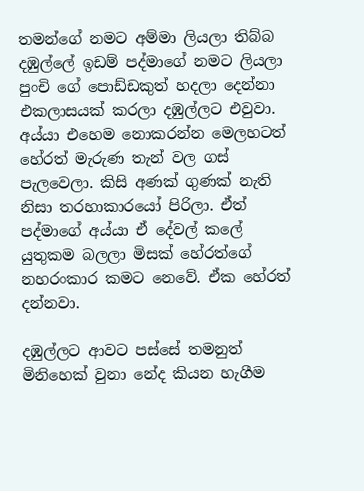තමන්ගේ නමට අම්මා ලියලා තිබ්බ දඹුල්ලේ ඉඩම් පද්මාගේ නමට ලියලා පුංචි ගේ පොඩ්ඩකුත් හදලා දෙන්නා එකලාසයක් කරලා දඹුල්ලට එවුවා. අය්යා එහෙම නොකරන්න මෙලහටත් හේරත් මැරුණ තැන් වල ගස් පැලවෙලා. කිසි අණක් ගුණක් නැති නිසා තරහාකාරයෝ පිරිලා. ඒත් පද්මාගේ අය්යා ඒ දේවල් කලේ යුතුකම බලලා මිසක් හේරත්ගේ නහරංකාර කමට නෙවේ. ඒක හේරත් දන්නවා‍‍.

දඹුල්ලට ආවට පස්සේ තමනුත්  මිනිහෙක් වුනා නේද කියන හැගීම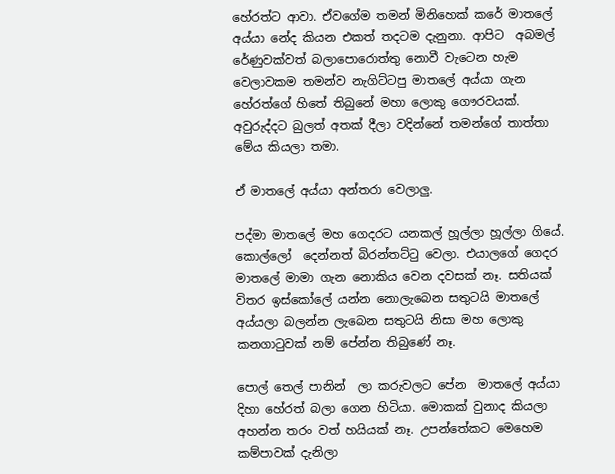හේරත්ට ආවා. ඒවගේම තමන් මිනිහෙක් කරේ මාතලේ අය්යා නේද කියන එකත් තදටම දැනුනා. ආපිට  අබමල් රේණුවක්වත් බලාපොරොත්තු නොවී වැටෙන හැම වෙලාවකම තමන්ව නැගිට්ටපු මාතලේ අය්යා ගැන හේරත්ගේ හිතේ තිබුනේ මහා ලොකු ගෞරවයක්. අවුරුද්දට බුලත් අතක් දීලා වදින්නේ තමන්ගේ තාත්තා මේය කියලා තමා.

ඒ මාතලේ අය්යා අන්තරා වෙලාලු.

පද්මා මාතලේ මහ ගෙදරට යනකල් හූල්ලා හූල්ලා ගියේ. කොල්ලෝ  දෙන්නත් බිරන්තට්ටු වෙලා. එයාලගේ ගෙදර මාතලේ මාමා ගැන නොකිය වෙන දවසක් නෑ. සතියක් විතර ඉස්කෝලේ යන්න නොලැබෙන සතුටයි මාතලේ අය්යලා බලන්න ලැබෙන සතුටයි නිසා මහ ලොකු කනගාටුවක් නම් පේන්න තිබුණේ නෑ.

පොල් තෙල් පානින්  ලා කරුවලට පේන  මාතලේ අය්යා දිහා හේරත් බලා ගෙන හිටියා. මොකක් වුනාද කියලා අහන්න තරං වත් හයියක් නෑ. උපන්තේකට මෙහෙම කම්පාවක් දැනිලා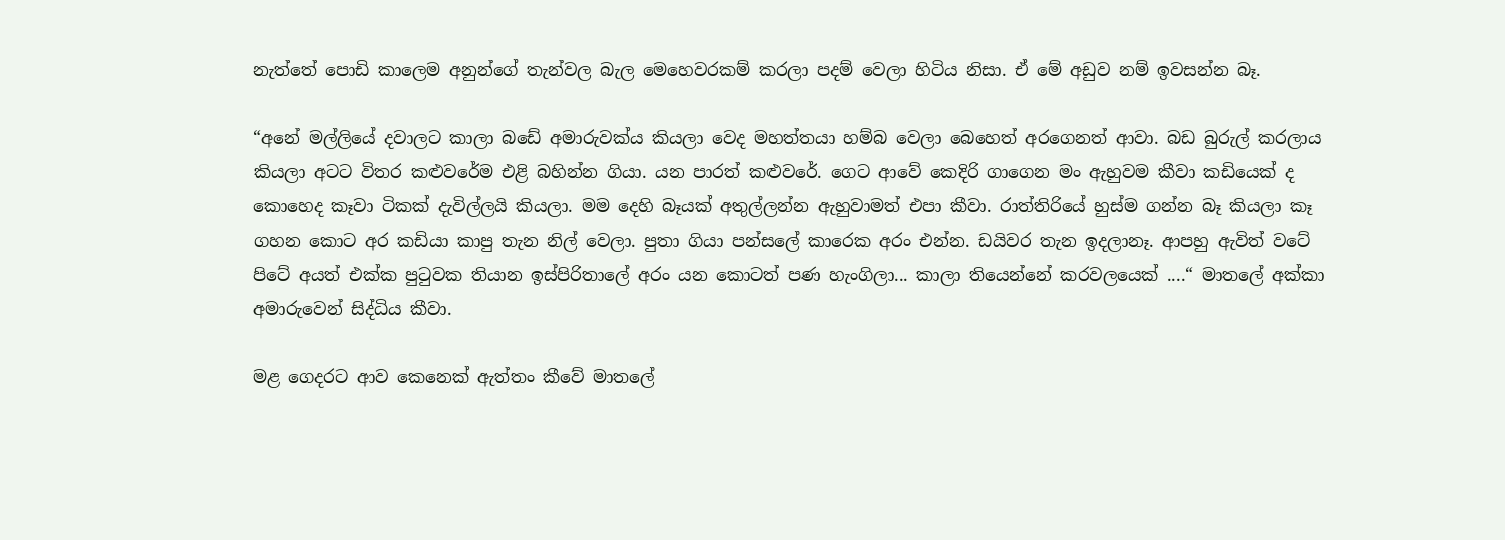නැත්තේ පොඩි කාලෙම අනුන්ගේ තැන්වල බැල මෙහෙවරකම් කරලා පදම් වෙලා හිටිය නිසා. ඒ මේ අඩුව නම් ඉවසන්න බෑ.

“අනේ මල්ලියේ දවාලට කාලා බඩේ අමාරුවක්ය කියලා වෙද මහත්තයා හම්බ වෙලා බෙහෙත් අරගෙනත් ආවා. බඩ බුරුල් කරලාය කියලා අටට විතර කළුවරේම එළි බහින්න ගියා. යන පාරත් කළුවරේ. ගෙට ආවේ කෙදිරි ගාගෙන මං ඇහුවම කීවා කඩියෙක් ද කොහෙද කෑවා ටිකක් දැවිල්ලයි කියලා. මම දෙහි බෑයක් අතුල්ලන්න ඇහුවාමත් එපා කීවා. රාත්තිරියේ හුස්ම ගන්න බෑ කියලා කෑ ගහන කොට අර කඩියා කාපු තැන නිල් වෙලා. පුතා ගියා පන්සලේ කාරෙක අරං එන්න. ඩයිවර තැන ඉදලානෑ. ආපහු ඇවිත් වටේ පිටේ අයත් එක්ක පුටුවක තියාන ඉස්පිරිතාලේ අරං යන කොටත් පණ හැංගිලා... කාලා තියෙන්නේ කරවලයෙක් ....“ මාතලේ අක්කා අමාරුවෙන් සිද්ධිය කීවා.

මළ ගෙදරට ආව කෙනෙක් ඇත්තං කීවේ මාතලේ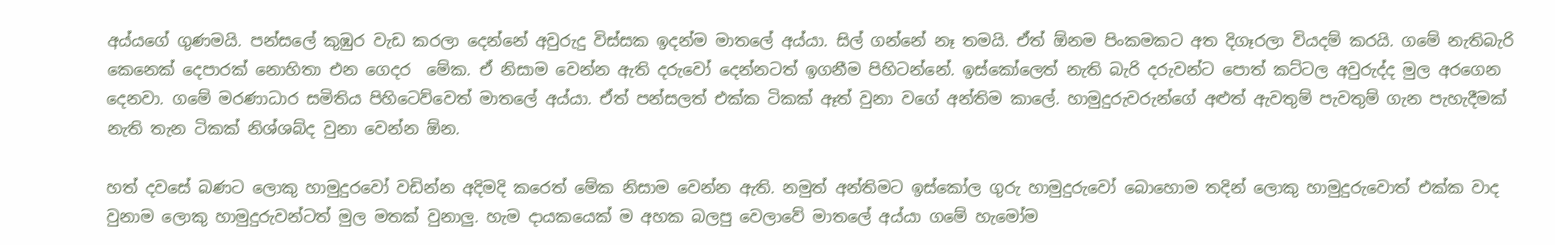අය්යගේ ගුණමයි. පන්සලේ කුඹුර වැඩ කරලා දෙන්නේ අවුරුදු විස්සක ඉදන්ම මාතලේ අය්යා. සිල් ගන්නේ නෑ තමයි. ඒත් ඕනම පිංකමකට අත දිගෑරලා වියදම් කරයි. ගමේ නැතිබැරි කෙනෙක් දෙපාරක් නොහිතා එන ගෙදර  මේක. ඒ නිසාම වෙන්න ඇති දරුවෝ දෙන්නටත් ඉගනීම පිහිටන්නේ. ඉස්කෝලෙත් නැති බැරි දරුවන්ට පොත් කට්ටල අවුරුද්ද මුල අරගෙන දෙනවා. ගමේ මරණාධාර සමිතිය පිහිටෙව්වෙත් මාතලේ අය්යා. ඒත් පන්සලත් එක්ක ටිකක් ඈත් වුනා වගේ අන්තිම කාලේ. හාමුදුරුවරුන්ගේ අළුත් ඇවතුම් පැවතුම් ගැන පැහැදීමක් නැති තැන ටිකක් නිශ්ශබ්ද වුනා වෙන්න ඕන.

හත් දවසේ බණට ලොකු හාමුදුරවෝ වඩින්න අදිමදි කරෙත් මේක නිසාම වෙන්න ඇති. නමුත් අන්තිමට ඉස්කෝල ගුරු හාමුදුරුවෝ බොහොම තදින් ලොකු හාමුදුරුවොත් එක්ක වාද වුනාම ලොකු හාමුදුරුවන්ටත් මුල මතක් වුනාලු. හැම දායකයෙක් ම අහක බලපු වෙලාවේ මාතලේ අය්යා ගමේ හැමෝම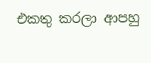එකතු කරලා ආපහු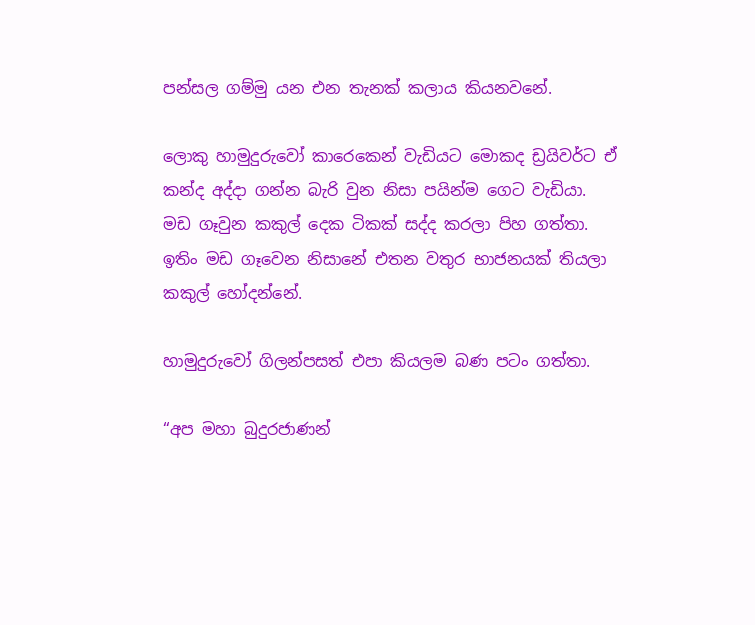පන්සල ගම්මු යන එන තැනක් කලාය කියනවනේ.

ලොකු හාමුදුරුවෝ කාරෙකෙන් වැඩියට මොකද ඩ්‍රයිවර්ට ඒ කන්ද අද්දා ගන්න බැරි වුන නිසා පයින්ම ගෙට වැඩියා. මඩ ගෑවුන කකුල් දෙක ටිකක් සද්ද කරලා පිහ ගත්තා. ඉතිං මඩ ගෑවෙන නිසානේ එතන වතුර භාජනයක් තියලා කකුල් හෝදන්නේ.

හාමුදුරුවෝ ගිලන්පසත් එපා කියලම බණ පටං ගත්තා.

“අප මහා බුදුරජාණන්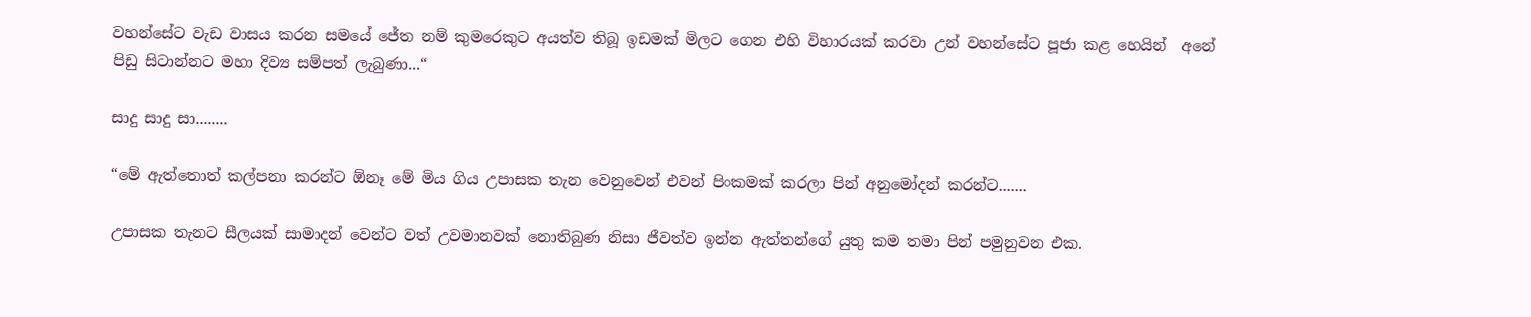වහන්සේට වැඩ වාසය කරන සමයේ ජේත නම් කුමරෙකුට අයත්ව තිබූ ඉඩමක් මිලට ගෙන එහි විහාරයක් කරවා උන් වහන්සේට පූජා කළ හෙයින්  අනේ පිඩු සිටාන්නට මහා දිව්‍ය සම්පත් ලැබුණා...“

සාදු සාදු සා........

“මේ ඇත්තොත් කල්පනා කරන්ට ඕනෑ මේ මිය ගිය උපාසක තැන වෙනුවෙන් එවන් පිංකමක් කරලා පින් අනුමෝදන් කරන්ට‍.......

උපාසක තැනට සීලයක් සාමාදන් වෙන්ට වත් උවමානවක් නොතිබුණ නිසා ජීවත්ව ඉන්න ඇත්තන්ගේ යුතු කම තමා පින් පමුනුවන එක.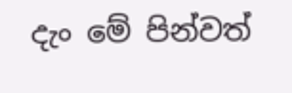දැං මේ පින්වත්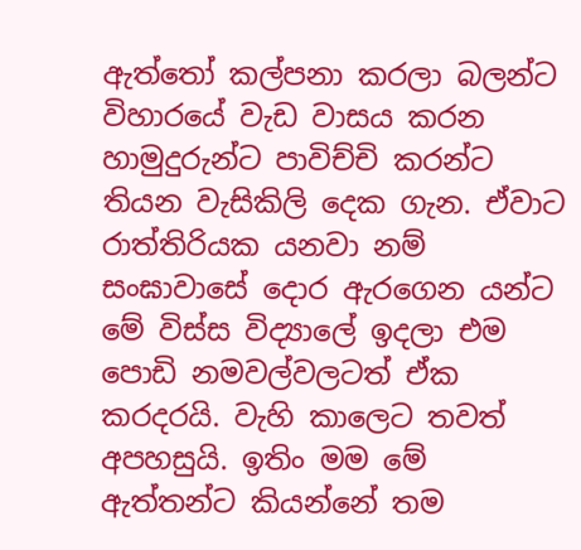ඇත්තෝ කල්පනා කරලා බලන්ට විහාරයේ වැඩ වාසය කරන හාමුදුරුන්ට පාවිච්චි කරන්ට තියන වැසිකිලි දෙක ගැන. ඒවාට රාත්තිරියක යනවා නම් සංඝාවාසේ දොර ඇරගෙන යන්ට මේ විස්ස විද්‍යාලේ ඉදලා එම පොඩි නමවල්වලටත් ඒක කරදරයි. වැහි කාලෙට තවත් අපහසුයි. ඉතිං මම මේ ඇත්තන්ට කියන්නේ තම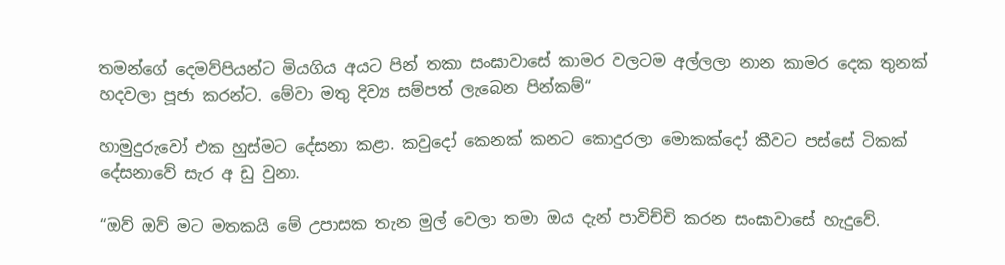තමන්ගේ දෙමව්පියන්ට මියගිය අයට පින් තකා සංඝාවාසේ කාමර වලටම අල්ලලා නාන කාමර දෙක තුනක් හදවලා පූජා කරන්ට. මේවා මතු දිව්‍ය සම්පත් ලැබෙන පින්කම්“

හාමුදුරුවෝ එක හුස්මට දේසනා කළා. කවුදෝ කෙනක් කනට කොදුරලා මොකක්දෝ කීවට පස්සේ ටිකක් දේසනාවේ සැර අ ඩු වුනා.

“ඔව් ඔව් මට මතකයි මේ උපාසක තැන මුල් වෙලා තමා ඔය දැන් පාවිච්චි කරන සංඝාවාසේ හැදුවේ.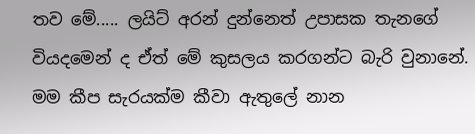තව මේ..... ලයිට් අරන් දුන්නෙත් උපාසක තැනගේ වියදමෙන් ද ඒත් මේ කුසලය කරගන්ට බැරි වුනානේ. මම කීප සැරයක්ම කීවා ඇතුලේ නාන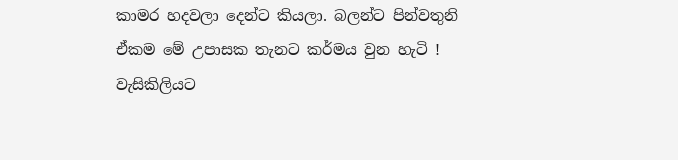කාමර හදවලා දෙන්ට කියලා. බලන්ට පින්වතුනි ඒකම මේ උපාසක තැනට කර්මය වුන හැටි ! වැසිකිලියට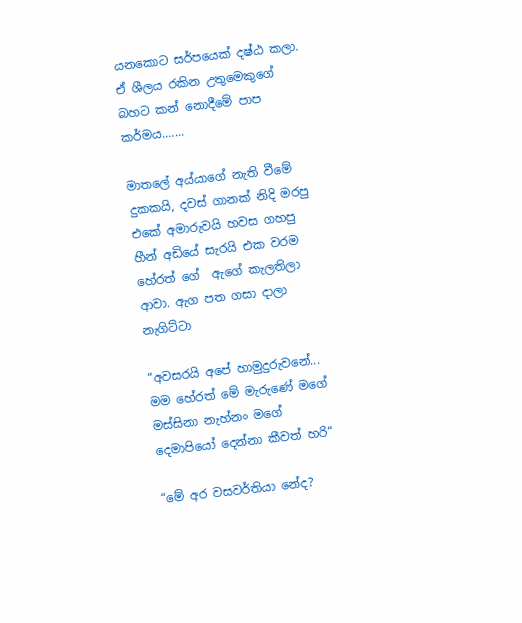යනකොට සර්පයෙක් දෂ්ඨ කලා. ඒ ශීලය රකින උතුමෙකුගේ බහට කන් නොදීමේ පාප කර්මය‍‍.......

මාතලේ අය්යාගේ නැති වීමේ  දුකකයි, දවස් ගානක් නිදි මරපු එකේ අමාරුවයි හවස ගහපු හීන් අඩියේ සැරයි එක වරම හේරත් ගේ  ඇගේ කැලතිලා  ආවා. ඇග පත ගසා දාලා නැගිට්ටා

“අවසරයි අපේ හාමුදුරුවනේ... මම හේරත් මේ මැරුණේ මගේ මස්සිනා නැහ්නං මගේ දෙමාපියෝ දෙන්නා කීවත් හරි“

“මේ අර වසවර්තියා නේද?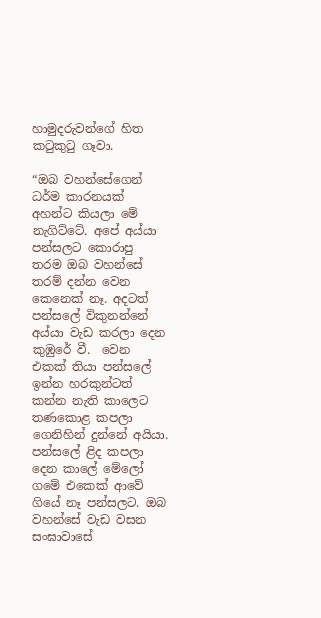හාමුදරුවන්ගේ හිත කටුකුටු ගෑවා.

“ඔබ වහන්සේගෙන් ධර්ම කාරනයක් අහන්ට කියලා මේ නැගිට්ටේ. අපේ අය්යා පන්සලට කොරාපු තරම ඔබ වහන්සේ තරම් දන්න වෙන කෙනෙක් නෑ. අදටත් පන්සලේ විකුනන්නේ අය්යා වැඩ කරලා දෙන කුඹුරේ වී.  වෙන එකක් තියා පන්සලේ ඉන්න හරකුන්ටත් කන්න නැති කාලෙට තණකොළ කපලා ගෙනිහින් දුන්නේ අයියා. පන්සලේ ළිද කපලා දෙන කාලේ මේලෝ ගමේ එකෙක් ආවේ ගියේ නෑ පන්සලට. ඔබ වහන්සේ වැඩ වසන සංඝාවාසේ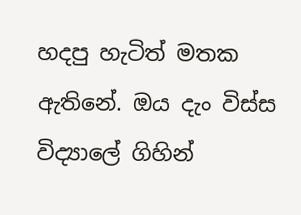හදපු හැටිත් මතක ඇතිනේ. ඔය දැං විස්ස විද්‍යාලේ ගිහින්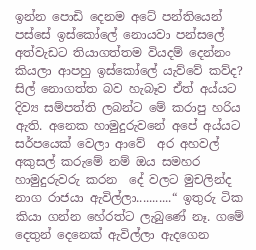ඉන්න පොඩි දෙනම අටේ පන්තියෙන් පස්සේ ඉස්කෝලේ නොයවා පන්සලේ අත්වැඩට තියාගත්තම වියදම් දෙන්නං කියලා ආපහු ඉස්කෝලේ යැව්වේ කව්ද? සිල් නොගත්ත බව හැබෑව ඒත් අය්යට දිව්‍ය සම්පත්ති ලබන්ට මේ කරාපු හරිය ඇති. අනෙක හාමුදුරුවනේ අපේ අය්යට සර්පයෙක් වෙලා ආවේ  අර අහවල් අකුසල් කරුමේ නම් ඔය සමහර හාමුදුරුවරු කරන  දේ වලට මුචලින්ද නාග රාජයා ඇවිල්ලා...........“ ඉතුරු ටික කියා ගන්න හේරත්ට ලැබුණේ නෑ. ගමේ දෙතුන් දෙනෙක් ඇවිල්ලා ඇදගෙන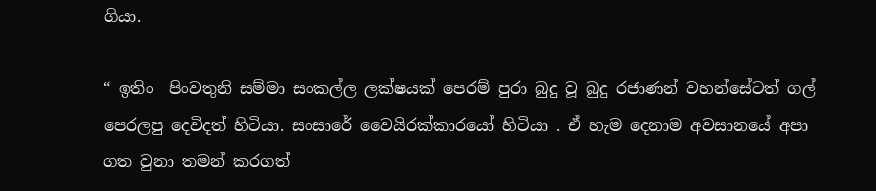ගියා.

“ ඉතිං  පිංවතුනි සම්මා සංකල්ල ලක්ෂයක් පෙරම් පුරා බුදු වූ බුදු රජාණන් වහන්සේටත් ගල් පෙරලපු දෙවිදත් හිටියා. සංසාරේ වෛයිරක්කාරයෝ හිටියා . ඒ හැම දෙනාම අවසානයේ අපා ගත වුනා තමන් කරගත්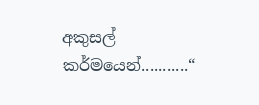අකුසල් කර්මයෙන්...........“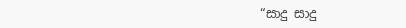“සාදු සාදු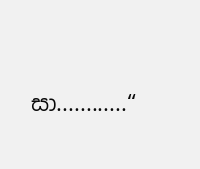සා............“